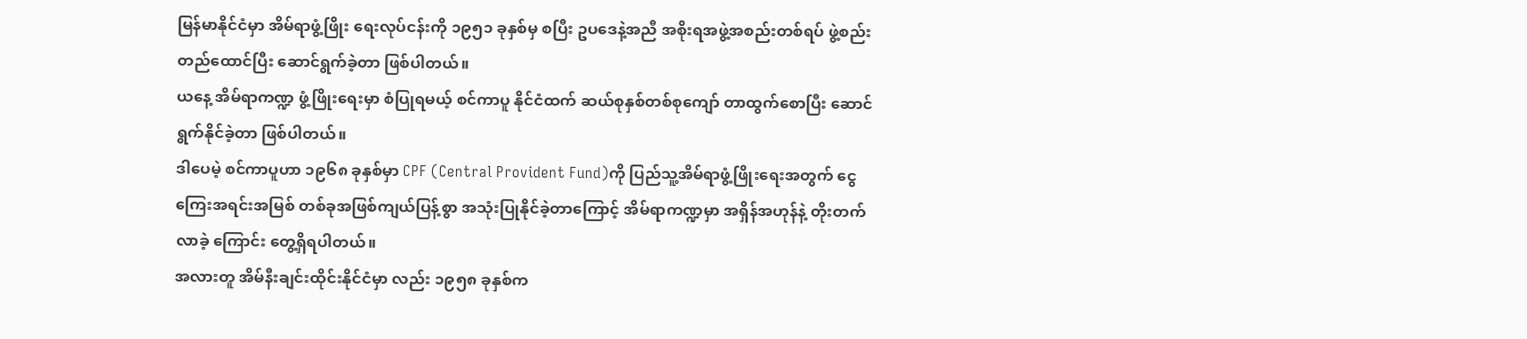မြန်မာနိုင်ငံမှာ အိမ်ရာဖွံ့ဖြိုး ရေးလုပ်ငန်းကို ၁၉၅၁ ခုနှစ်မှ စပြီး ဥပဒေနဲ့အညီ အစိုးရအဖွဲ့အစည်းတစ်ရပ် ဖွဲ့စည်းတည်ထောင်ပြီး ဆောင်ရွက်ခဲ့တာ ဖြစ်ပါတယ်။
ယနေ့ အိမ်ရာကဏ္ဍ ဖွံ့ဖြိုးရေးမှာ စံပြုရမယ့် စင်ကာပူ နိုင်ငံထက် ဆယ်စုနှစ်တစ်စုကျော် တာထွက်စောပြီး ဆောင်ရွက်နိုင်ခဲ့တာ ဖြစ်ပါတယ်။
ဒါပေမဲ့ စင်ကာပူဟာ ၁၉၆၈ ခုနှစ်မှာ CPF (Central Provident Fund)ကို ပြည်သူ့အိမ်ရာဖွံ့ဖြိုးရေးအတွက် ငွေကြေးအရင်းအမြစ် တစ်ခုအဖြစ်ကျယ်ပြန့်စွာ အသုံးပြုနိုင်ခဲ့တာကြောင့် အိမ်ရာကဏ္ဍမှာ အရှိန်အဟုန်နဲ့ တိုးတက်လာခဲ့ ကြောင်း တွေ့ရှိရပါတယ်။
အလားတူ အိမ်နီးချင်းထိုင်းနိုင်ငံမှာ လည်း ၁၉၅၈ ခုနှစ်က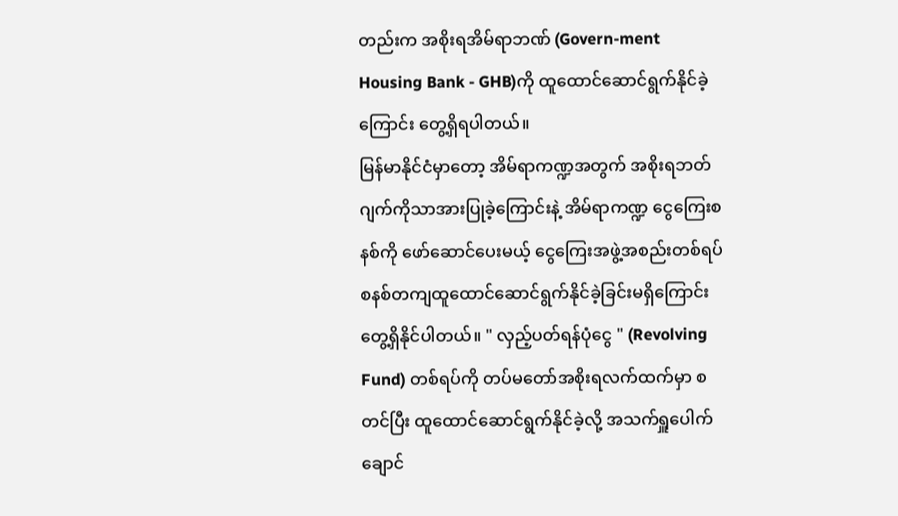တည်းက အစိုးရအိမ်ရာဘဏ် (Govern-ment Housing Bank - GHB)ကို ထူထောင်ဆောင်ရွက်နိုင်ခဲ့ ကြောင်း တွေ့ရှိရပါတယ်။
မြန်မာနိုင်ငံမှာတော့ အိမ်ရာကဏ္ဍအတွက် အစိုးရဘတ်ဂျက်ကိုသာအားပြုခဲ့ကြောင်းနဲ့ အိမ်ရာကဏ္ဍ ငွေကြေးစနစ်ကို ဖော်ဆောင်ပေးမယ့် ငွေကြေးအဖွဲ့အစည်းတစ်ရပ် စနစ်တကျထူထောင်ဆောင်ရွက်နိုင်ခဲ့ခြင်းမရှိကြောင်း တွေ့ရှိနိုင်ပါတယ်။ " လှည့်ပတ်ရန်ပုံငွေ " (Revolving Fund) တစ်ရပ်ကို တပ်မတော်အစိုးရလက်ထက်မှာ စတင်ပြီး ထူထောင်ဆောင်ရွက်နိုင်ခဲ့လို့ အသက်ရှူပေါက်ချောင်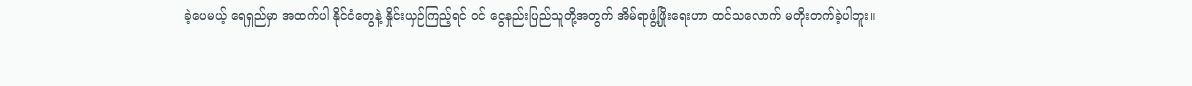ခဲ့ပေမယ့် ရေရှည်မှာ အထက်ပါ နိုင်ငံတွေနဲ့ နှိုင်းယှဉ်ကြည့်ရင် ဝင် ငွေနည်းပြည်သူတို့အတွက် အိမ်ရာဖွံ့ဖြိုးရေးဟာ ထင်သလောက် မတိုးတက်ခဲ့ပါဘူး။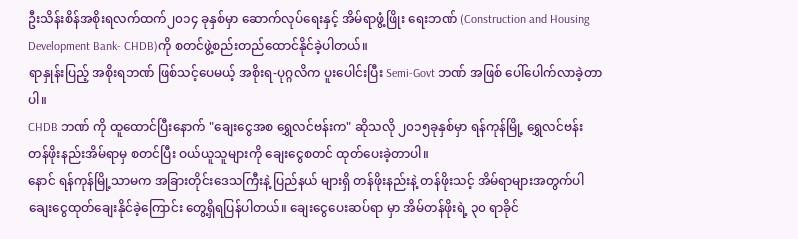ဦးသိန်းစိန်အစိုးရလက်ထက်၂၀၁၄ ခုနှစ်မှာ ဆောက်လုပ်ရေးနှင့် အိမ်ရာဖွံ့ဖြိုး ရေးဘဏ် (Construction and Housing Development Bank- CHDB)ကို စတင်ဖွဲ့စည်းတည်ထောင်နိုင်ခဲ့ပါတယ်။
ရာနှုန်းပြည့် အစိုးရဘဏ် ဖြစ်သင့်ပေမယ့် အစိုးရ-ပုဂ္ဂလိက ပူးပေါင်းပြီး Semi-Govt ဘဏ် အဖြစ် ပေါ်ပေါက်လာခဲ့တာပါ။
CHDB ဘဏ် ကို ထူထောင်ပြီးနောက် "ချေးငွေအစ ရွှေလင်ဗန်းက" ဆိုသလို ၂၀၁၅ခုနှစ်မှာ ရန်ကုန်မြို့ ရွှေလင်ဗန်း တန်ဖိုးနည်းအိမ်ရာမှ စတင်ပြီး ဝယ်ယူသူများကို ချေးငွေစတင် ထုတ်ပေးခဲ့တာပါ။
နောင် ရန်ကုန်မြို့သာမက အခြားတိုင်းဒေသကြီးနဲ့ ပြည်နယ် များရှိ တန်ဖိုးနည်းနဲ့ တန်ဖိုးသင့် အိမ်ရာများအတွက်ပါ ချေးငွေထုတ်ချေးနိုင်ခဲ့ကြောင်း တွေ့ရှိရပြန်ပါတယ်။ ချေးငွေပေးဆပ်ရာ မှာ အိမ်တန်ဖိုးရဲ့ ၃၀ ရာခိုင်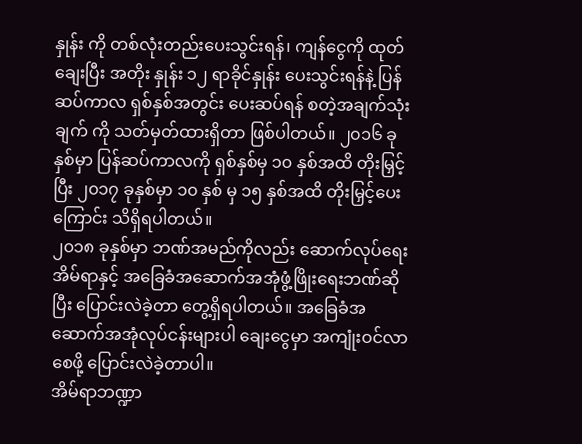နှုန်း ကို တစ်လုံးတည်းပေးသွင်းရန်၊ ကျန်ငွေကို ထုတ်ချေးပြီး အတိုး နှုန်း ၁၂ ရာခိုင်နှုန်း ပေးသွင်းရန်နဲ့ ပြန်ဆပ်ကာလ ရှစ်နှစ်အတွင်း ပေးဆပ်ရန် စတဲ့အချက်သုံးချက် ကို သတ်မှတ်ထားရှိတာ ဖြစ်ပါတယ်။ ၂၀၁၆ ခုနှစ်မှာ ပြန်ဆပ်ကာလကို ရှစ်နှစ်မှ ၁၀ နှစ်အထိ တိုးမြှင့်ပြီး ၂၀၁၇ ခုနှစ်မှာ ၁၀ နှစ် မှ ၁၅ နှစ်အထိ တိုးမြှင့်ပေးကြောင်း သိရှိရပါတယ်။
၂၀၁၈ ခုနှစ်မှာ ဘဏ်အမည်ကိုလည်း ဆောက်လုပ်ရေးအိမ်ရာနှင့် အခြေခံအဆောက်အအုံဖွံ့ဖြိုးရေးဘဏ်ဆိုပြီး ပြောင်းလဲခဲ့တာ တွေ့ရှိရပါတယ်။ အခြေခံအဆောက်အအုံလုပ်ငန်းများပါ ချေးငွေမှာ အကျုံးဝင်လာစေဖို့ ပြောင်းလဲခဲ့တာပါ။
အိမ်ရာဘဏ္ဍာ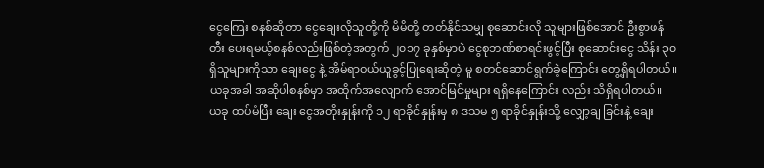ငွေကြေး စနစ်ဆိုတာ ငွေချေးလိုသူတို့ကို မိမိတို့ တတ်နိုင်သမျှ စုဆောင်းလို သူများဖြစ်အောင် ဦးစွာဖန်တီး ပေးရမယ့်စနစ်လည်းဖြစ်တဲ့အတွက် ၂၀၁၇ ခုနှစ်မှာပဲ ငွေစုဘဏ်စာရင်းဖွင့်ပြီး စုဆောင်းငွေ သိန်း ၃၀ ရှိသူများကိုသာ ချေးငွေ နဲ့ အိမ်ရာဝယ်ယူခွင့်ပြုရေးဆိုတဲ့ မူ စတင်ဆောင်ရွက်ခဲ့ကြောင်း တွေ့ရှိရပါတယ်။ ယခုအခါ အဆိုပါစနစ်မှာ အထိုက်အလျောက် အောင်မြင်မှုများ ရရှိနေကြောင်း လည်း သိရှိရပါတယ်။
ယခု ထပ်မံပြီး ချေး ငွေအတိုးနှုန်းကို ၁၂ ရာခိုင်နှုန်းမှ ၈ ဒသမ ၅ ရာခိုင်နှုန်းသို့ လျှော့ချ ခြင်းနဲ့ ချေး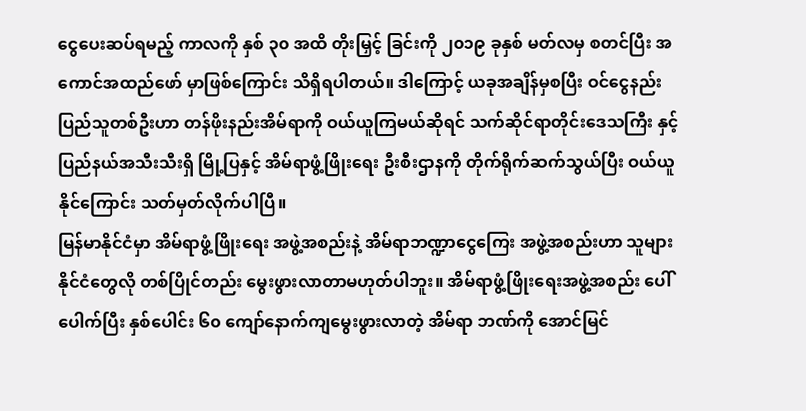ငွေပေးဆပ်ရမည့် ကာလကို နှစ် ၃၀ အထိ တိုးမြှင့် ခြင်းကို ၂၀၁၉ ခုနှစ် မတ်လမှ စတင်ပြီး အကောင်အထည်ဖော် မှာဖြစ်ကြောင်း သိရှိရပါတယ်။ ဒါကြောင့် ယခုအချိန်မှစပြီး ဝင်ငွေနည်းပြည်သူတစ်ဦးဟာ တန်ဖိုးနည်းအိမ်ရာကို ဝယ်ယူကြမယ်ဆိုရင် သက်ဆိုင်ရာတိုင်းဒေသကြီး နှင့် ပြည်နယ်အသီးသီးရှိ မြို့ပြနှင့် အိမ်ရာဖွံ့ဖြိုးရေး ဦးစီးဌာနကို တိုက်ရိုက်ဆက်သွယ်ပြီး ဝယ်ယူ နိုင်ကြောင်း သတ်မှတ်လိုက်ပါပြီ။
မြန်မာနိုင်ငံမှာ အိမ်ရာဖွံ့ဖြိုးရေး အဖွဲ့အစည်းနဲ့ အိမ်ရာဘဏ္ဍာငွေကြေး အဖွဲ့အစည်းဟာ သူများ နိုင်ငံတွေလို တစ်ပြိုင်တည်း မွေးဖွားလာတာမဟုတ်ပါဘူး။ အိမ်ရာဖွံ့ဖြိုးရေးအဖွဲ့အစည်း ပေါ် ပေါက်ပြီး နှစ်ပေါင်း ၆၀ ကျော်နောက်ကျမွေးဖွားလာတဲ့ အိမ်ရာ ဘဏ်ကို အောင်မြင်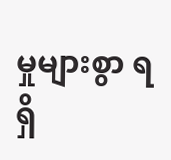မှုများစွာ ရရှိ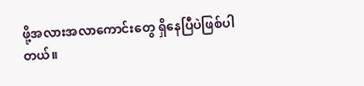ဖို့အလားအလာကောင်းတွေ ရှိနေပြီပဲဖြစ်ပါတယ်။